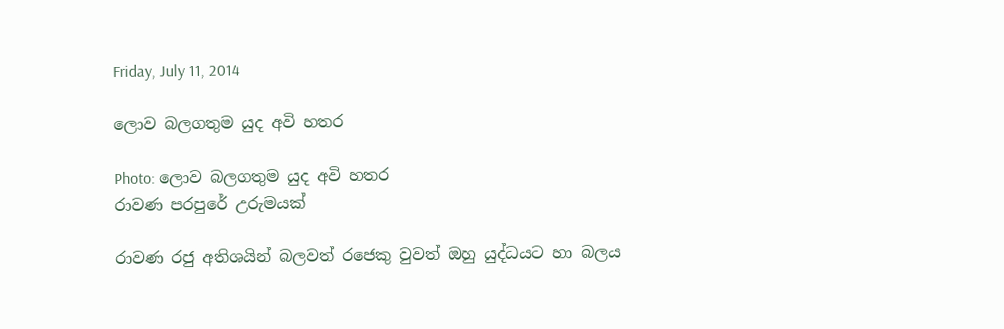Friday, July 11, 2014

ලොව බලගතුම යුද අවි හතර

Photo: ලොව බලගතුම යුද අවි හතර
රාවණ පරපුරේ උරුමයක්

රාවණ රජු අතිශයින් බලවත් රජෙකු වුවත් ඔහු යුද්ධයට හා බලය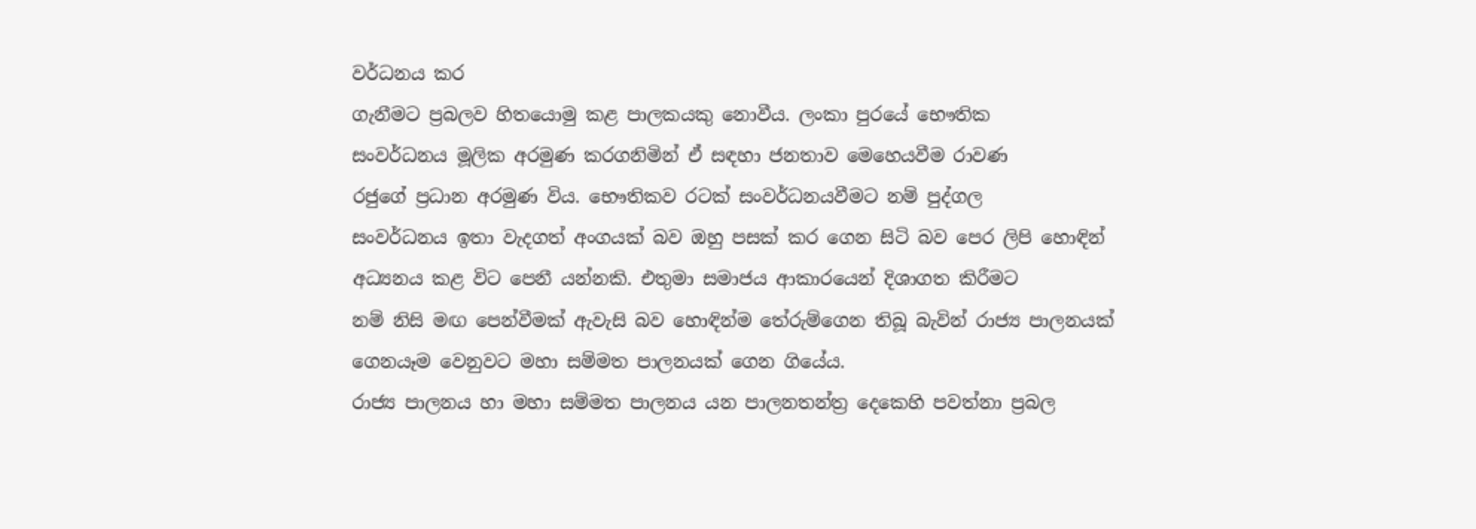වර්ධනය කර
ගැනීමට ප්‍රබලව හිතයොමු කළ පාලකයකු නොවීය. ලංකා පුරයේ භෞතික
සංවර්ධනය මූලික අරමුණ කරගනිමින් ඒ සඳහා ජනතාව මෙහෙයවීම රාවණ
රජුගේ ප්‍රධාන අරමුණ විය. භෞතිකව රටක් සංවර්ධනයවීමට නම් පුද්ගල
සංවර්ධනය ඉතා වැදගත් අංගයක් බව ඔහු පසක් කර ගෙන සිටි බව පෙර ලිපි හොඳින්
අධ්‍යනය කළ විට පෙනී යන්නකි. එතුමා සමාජය ආකාරයෙන් දිශාගත කිරීමට
නම් නිසි මඟ පෙන්වීමක් ඇවැසි බව හොඳින්ම තේරුම්ගෙන තිබූ බැවින් රාජ්‍ය පාලනයක්
ගෙනයෑම වෙනුවට මහා සම්මත පාලනයක් ගෙන ගියේය.
රාජ්‍ය පාලනය හා මහා සම්මත පාලනය යන පාලනතන්ත්‍ර දෙකෙහි පවත්නා ප්‍රබල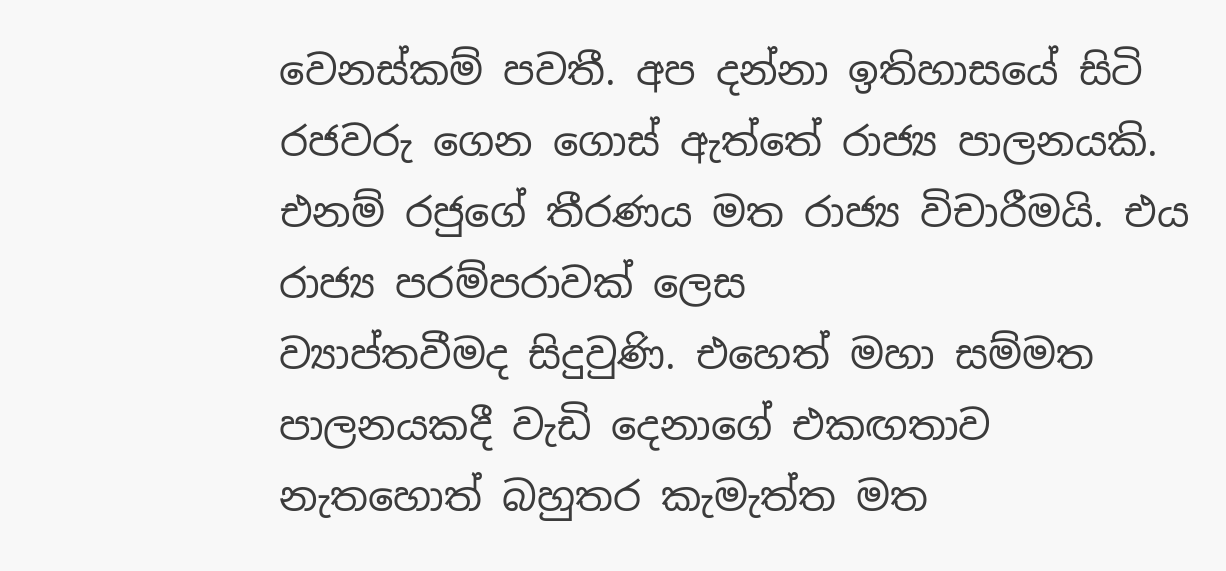වෙනස්කම් පවතී. අප දන්නා ඉතිහාසයේ සිටි රජවරු ගෙන ගොස් ඇත්තේ රාජ්‍ය පාලනයකි.
එනම් රජුගේ තීරණය මත රාජ්‍ය විචාරීමයි. එය රාජ්‍ය පරම්පරාවක් ලෙස
ව්‍යාප්තවීමද සිදුවුණි. එහෙත් මහා සම්මත පාලනයකදී වැඩි දෙනාගේ එකඟතාව
නැතහොත් බහුතර කැමැත්ත මත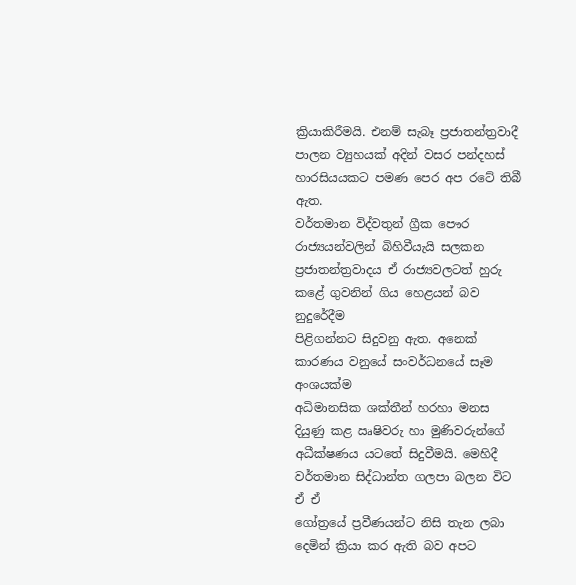ක්‍රියාකිරීමයි. එනම් සැබෑ ප්‍රජාතන්ත්‍රවාදී
පාලන ව්‍යුහයක් අදින් වසර පන්දහස් හාරසියයකට පමණ පෙර අප රටේ තිබී
ඇත.
වර්තමාන විද්වතුන් ග්‍රීක පෞර රාජ්‍යයන්වලින් බිහිවීයැයි සලකන
ප්‍රජාතන්ත්‍රවාදය ඒ රාජ්‍යවලටත් හුරු කළේ ගුවනින් ගිය හෙළයන් බව නුදුරේදීම
පිළිගන්නට සිදුවනු ඇත. අනෙක් කාරණය වනුයේ සංවර්ධනයේ සෑම අංශයක්ම
අධිමානසික ශක්තීන් හරහා මනස දියුණු කළ ඍෂිවරු හා මුණිවරුන්ගේ
අධීක්ෂණය යටතේ සිදුවීමයි. මෙහිදී වර්තමාන සිද්ධාන්ත ගලපා බලන විට ඒ ඒ
ගෝත්‍රයේ ප්‍රවීණයන්ට නිසි තැන ලබා දෙමින් ක්‍රියා කර ඇති බව අපට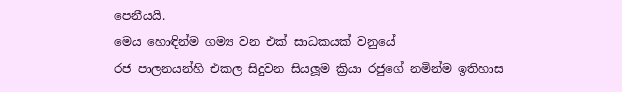පෙනීයයි.
මෙය හොඳින්ම ගම්‍ය වන එක් සාධකයක් වනුයේ
රජ පාලනයන්හි එකල සිදුවන සියලූම ක්‍රියා රජුගේ නමින්ම ඉතිහාස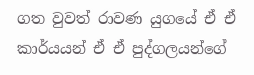ගත වුවත් රාවණ යුගයේ ඒ ඒ කාර්යයන් ඒ ඒ පුද්ගලයන්ගේ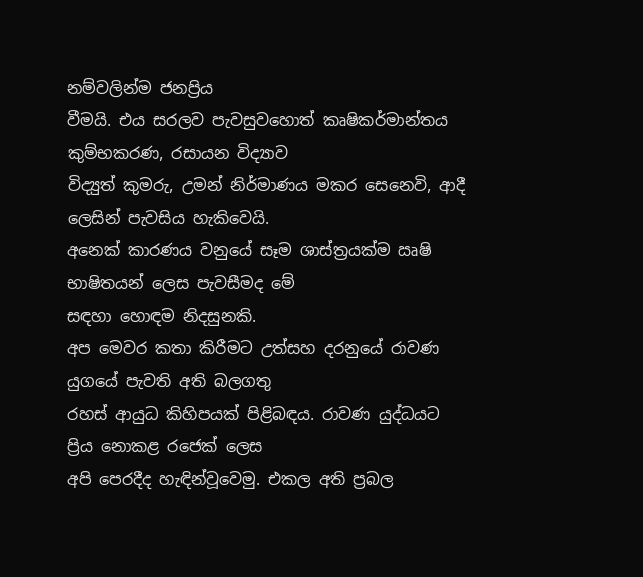නම්වලින්ම ජනප්‍රිය
වීමයි. එය සරලව පැවසුවහොත් කෘෂිකර්මාන්තය කුම්භකරණ, රසායන විද්‍යාව
විද්‍යුත් කුමරු, උමන් නිර්මාණය මකර සෙනෙවි, ආදී ලෙසින් පැවසිය හැකිවෙයි.
අනෙක් කාරණය වනුයේ සෑම ශාස්ත්‍රයක්ම ඍෂි භාෂිතයන් ලෙස පැවසීමද මේ
සඳහා හොඳම නිදසුනකි.
අප මෙවර කතා කිරීමට උත්සහ දරනුයේ රාවණ යුගයේ පැවති අති බලගතු
රහස් ආයුධ කිහිපයක් පිළිබඳය. රාවණ යුද්ධයට ප්‍රිය නොකළ රජෙක් ලෙස
අපි පෙරදීද හැඳින්වූවෙමු. එකල අති ප්‍රබල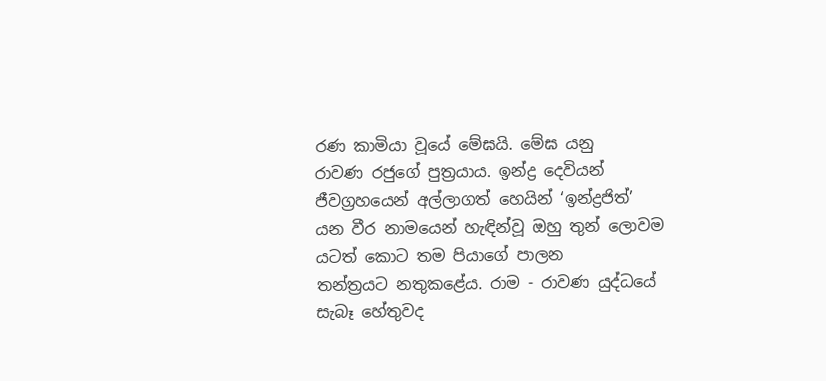රණ කාමියා වූයේ මේඝයි. මේඝ යනු
රාවණ රජුගේ පුත්‍රයාය. ඉන්ද්‍ර දෙවියන් ජීවග්‍රහයෙන් අල්ලාගත් හෙයින් ‘ඉන්ද්‍රජිත්’
යන වීර නාමයෙන් හැඳින්වූ ඔහු තුන් ලොවම යටත් කොට තම පියාගේ පාලන
තන්ත්‍රයට නතුකළේය. රාම - රාවණ යුද්ධයේ සැබෑ හේතුවද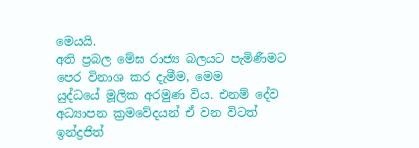මෙයයි.
අති ප්‍රබල මේඝ රාජ්‍ය බලයට පැමිණීමට පෙර විනාශ කර දැමීම, මෙම
යුද්ධයේ මූලික අරමුණ විය. එනම් දේව අධ්‍යාපන ක්‍රමවේදයන් ඒ වන විටත්
ඉන්ද්‍රජිත්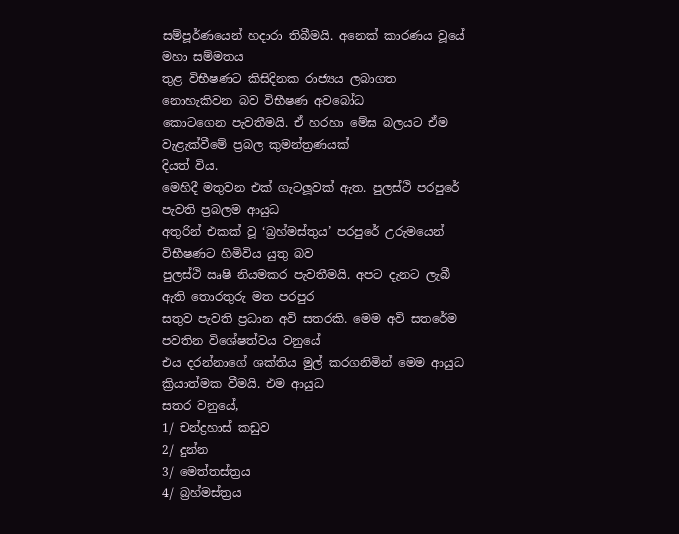සම්පූර්ණයෙන් හදාරා තිබීමයි. අනෙක් කාරණය වූයේ මහා සම්මතය
තුළ විභීෂණට කිසිදිනක රාජ්‍යය ලබාගත නොහැකිවන බව විභීෂණ අවබෝධ
කොටගෙන පැවතීමයි. ඒ හරහා මේඝ බලයට ඒම වැළැක්වීමේ ප්‍රබල කුමන්ත්‍රණයක්
දියත් විය.
මෙහිදී මතුවන එක් ගැටලූවක් ඇත. පුලස්ථි පරපුරේ පැවති ප්‍රබලම ආයුධ
අතුරින් එකක් වූ ‘බ්‍රහ්මස්තුය’ පරපුරේ උරුමයෙන් විභීෂණට හිමිවිය යුතු බව
පුලස්ථි ඍෂි නියමකර පැවතීමයි. අපට දැනට ලැබී ඇති තොරතුරු මත පරපුර
සතුව පැවති ප්‍රධාන අවි සතරකි. මෙම අවි සතරේම පවතින විශේෂත්වය වනුයේ
එය දරන්නාගේ ශක්තිය මුල් කරගනිමින් මෙම ආයුධ ක්‍රියාත්මක වීමයි. එම ආයුධ
සතර වනුයේ,
1/ චන්ද්‍රහාස් කඩුව
2/ දුන්න
3/ මෙත්තස්ත්‍රය
4/ බ්‍රහ්මස්ත්‍රය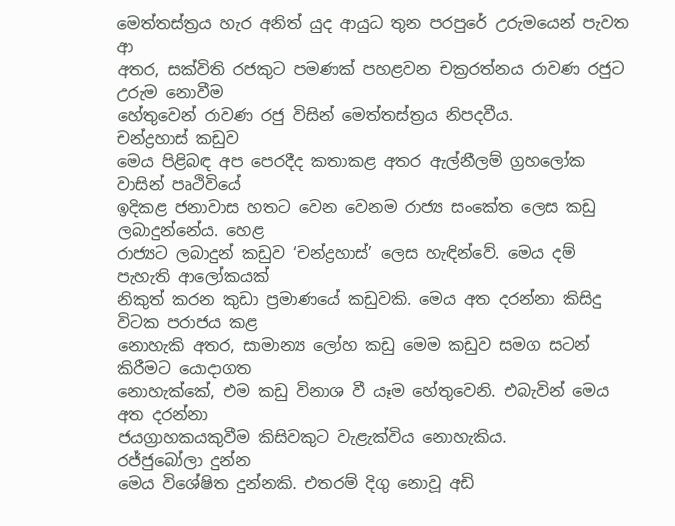මෙත්තස්ත්‍රය හැර අනිත් යුද ආයුධ තුන පරපුරේ උරුමයෙන් පැවත ආ
අතර, සක්විති රජකුට පමණක් පහළවන චක්‍රරත්නය රාවණ රජුට උරුම නොවීම
හේතුවෙන් රාවණ රජු විසින් මෙත්තස්ත්‍රය නිපදවීය.
චන්ද්‍රහාස් කඩුව
මෙය පිළිබඳ අප පෙරදීද කතාකළ අතර ඇල්නීලම් ග්‍රහලෝක වාසින් පෘථිවියේ
ඉදිකළ ජනාවාස හතට වෙන වෙනම රාජ්‍ය සංකේත ලෙස කඩු ලබාදුන්නේය. හෙළ
රාජ්‍යට ලබාදුන් කඩුව ‘චන්ද්‍රහාස්’ ලෙස හැඳින්වේ. මෙය දම් පැහැති ආලෝකයක්
නිකුත් කරන කුඩා ප්‍රමාණයේ කඩුවකි. මෙය අත දරන්නා කිසිදු විටක පරාජය කළ
නොහැකි අතර, සාමාන්‍ය ලෝහ කඩු මෙම කඩුව සමග සටන් කිරීමට යොදාගත
නොහැක්කේ, එම කඩු විනාශ වී යෑම හේතුවෙනි. එබැවින් මෙය අත දරන්නා
ජයග්‍රාහකයකුවීම කිසිවකුට වැළැක්විය නොහැකිය.
රජ්ජුබෝලා දුන්න
මෙය විශේෂිත දුන්නකි. එතරම් දිගු නොවූ අඩි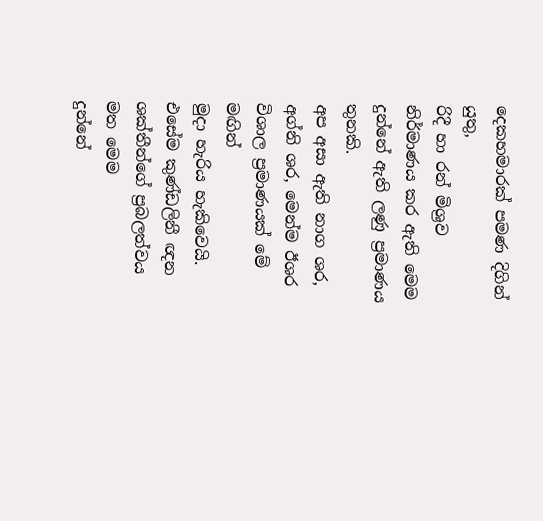දෙකහමාරක් පමණ දිගින් යුතු,
රිදී හා රන් මිශ්‍රව නිර්මාණය කර ඇති මෙම දුන්නේ ඇති ලණු ප්‍රමාණය තුනකි.
අප අසා ඇති නාග ශර, අග්නි ශර, මෙන්ම ඊශර විශාල ප්‍රමාණයක් මේ මඟින්
මුදා හැරිය හැකිවෙයි. එසේම කුණ්ඩලිනී ඥන ශක්තීන්ගේ ප්‍රබලත්වය මත මෙම
දුන්නේ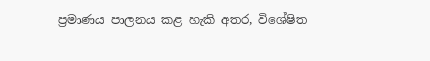ප්‍රමාණය පාලනය කළ හැකි අතර, විශේෂිත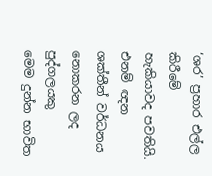‘ශර’ ප්‍රහාර එල්ල කිරීමේ
හැකියාවද පවතියි. එනම් ඥන ශක්තීන් වර්ධනය නොකරන ලද පුද්ගලයකු
මෙම දුන්න භාවිත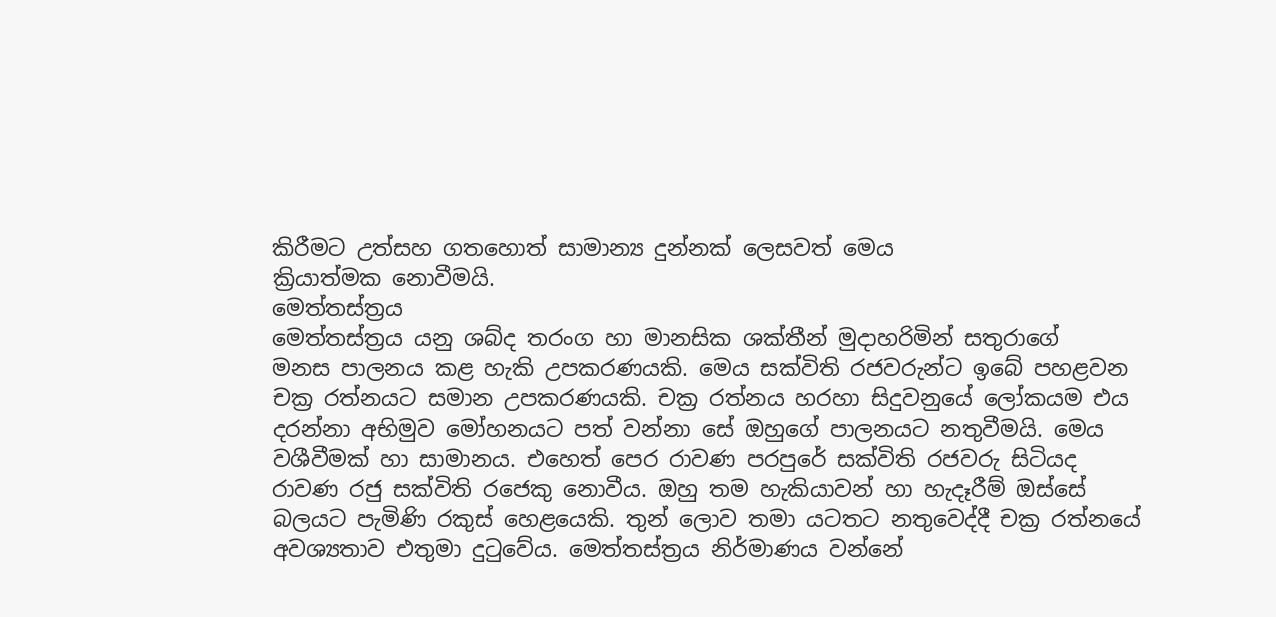කිරීමට උත්සහ ගතහොත් සාමාන්‍ය දුන්නක් ලෙසවත් මෙය
ක්‍රියාත්මක නොවීමයි.
මෙත්තස්ත්‍රය
මෙත්තස්ත්‍රය යනු ශබ්ද තරංග හා මානසික ශක්තීන් මුදාහරිමින් සතුරාගේ
මනස පාලනය කළ හැකි උපකරණයකි. මෙය සක්විති රජවරුන්ට ඉබේ පහළවන
චක්‍ර රත්නයට සමාන උපකරණයකි. චක්‍ර රත්නය හරහා සිදුවනුයේ ලෝකයම එය
දරන්නා අභිමුව මෝහනයට පත් වන්නා සේ ඔහුගේ පාලනයට නතුවීමයි. මෙය
වශීවීමක් හා සාමානය. එහෙත් පෙර රාවණ පරපුරේ සක්විති රජවරු සිටියද
රාවණ රජු සක්විති රජෙකු නොවීය. ඔහු තම හැකියාවන් හා හැදෑරීම් ඔස්සේ
බලයට පැමිණි රකුස් හෙළයෙකි. තුන් ලොව තමා යටතට නතුවෙද්දී චක්‍ර රත්නයේ
අවශ්‍යතාව එතුමා දුටුවේය. මෙත්තස්ත්‍රය නිර්මාණය වන්නේ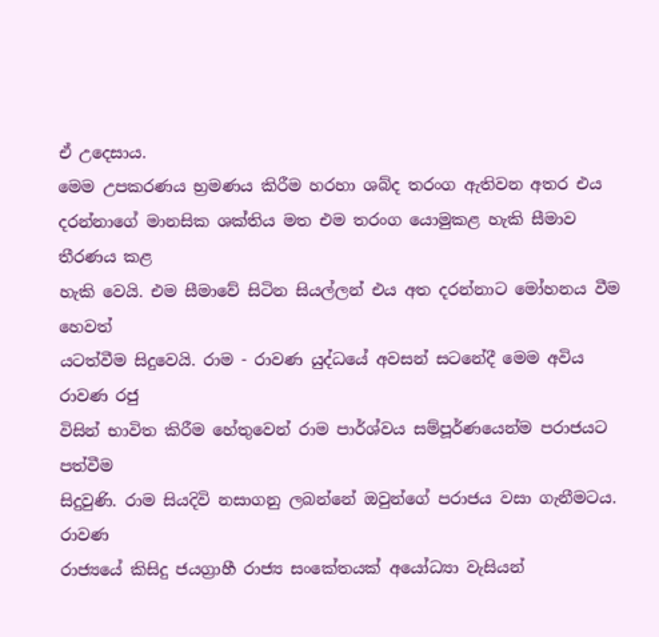ඒ උදෙසාය.
මෙම උපකරණය භ්‍රමණය කිරීම හරහා ශබ්ද තරංග ඇතිවන අතර එය
දරන්නාගේ මානසික ශක්තිය මත එම තරංග යොමුකළ හැකි සීමාව තීරණය කළ
හැකි වෙයි. එම සීමාවේ සිටින සියල්ලන් එය අත දරන්නාට මෝහනය වීම හෙවත්
යටත්වීම සිදුවෙයි. රාම - රාවණ යුද්ධයේ අවසන් සටනේදී මෙම අවිය රාවණ රජු
විසින් භාවිත කිරීම හේතුවෙන් රාම පාර්ශ්වය සම්පූර්ණයෙන්ම පරාජයට පත්වීම
සිදුවුණි. රාම සියදිවි නසාගනු ලබන්නේ ඔවුන්ගේ පරාජය වසා ගැනීමටය. රාවණ
රාජ්‍යයේ කිසිදු ජයග්‍රාහී රාජ්‍ය සංකේතයක් අයෝධ්‍යා වැසියන්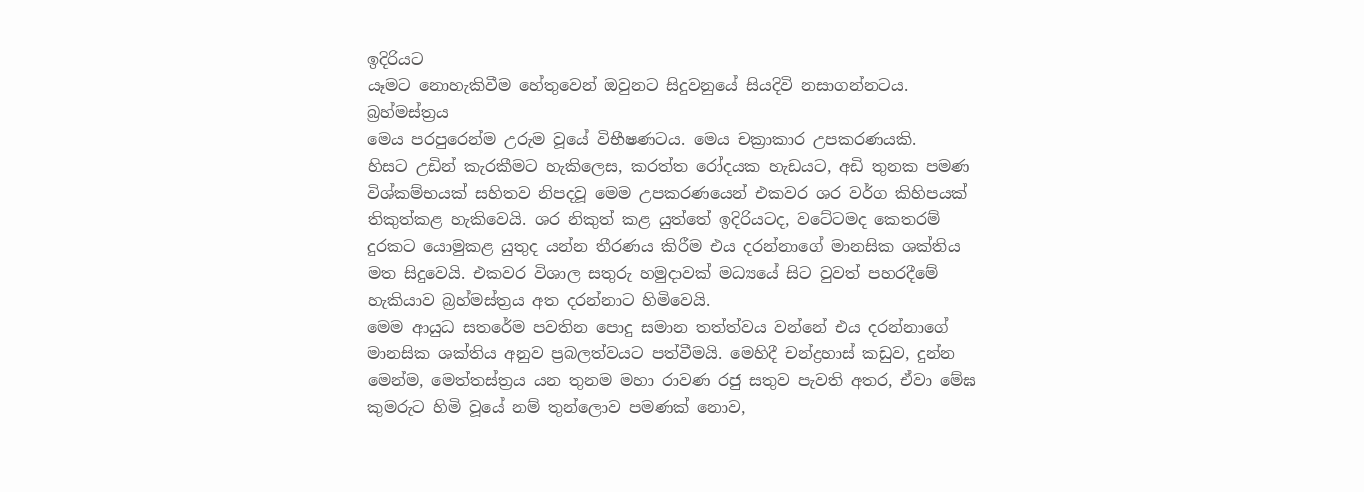ඉදිරියට
යෑමට නොහැකිවීම හේතුවෙන් ඔවුනට සිදුවනුයේ සියදිවි නසාගන්නටය.
බ්‍රහ්මස්ත්‍රය
මෙය පරපුරෙන්ම උරුම වූයේ විභීෂණටය. මෙය චක්‍රාකාර උපකරණයකි.
හිසට උඩින් කැරකීමට හැකිලෙස, කරත්ත රෝදයක හැඩයට, අඩි තුනක පමණ
විශ්කම්භයක් සහිතව නිපදවූ මෙම උපකරණයෙන් එකවර ශර වර්ග කිහිපයක්
තිකුත්කළ හැකිවෙයි. ශර නිකුත් කළ යුත්තේ ඉදිරියටද, වටේටමද කෙතරම්
දුරකට යොමුකළ යුතුද යන්න තීරණය කිරීම එය දරන්නාගේ මානසික ශක්තිය
මත සිදුවෙයි. එකවර විශාල සතුරු හමුදාවක් මධ්‍යයේ සිට වුවත් පහරදීමේ
හැකියාව බ්‍රහ්මස්ත්‍රය අත දරන්නාට හිමිවෙයි.
මෙම ආයුධ සතරේම පවතින පොදු සමාන තත්ත්වය වන්නේ එය දරන්නාගේ
මානසික ශක්තිය අනුව ප්‍රබලත්වයට පත්වීමයි. මෙහිදී චන්ද්‍රහාස් කඩුව, දුන්න
මෙන්ම, මෙත්තස්ත්‍රය යන තුනම මහා රාවණ රජු සතුව පැවති අතර, ඒවා මේඝ
කුමරුට හිමි වූයේ නම් තුන්ලොව පමණක් නොව,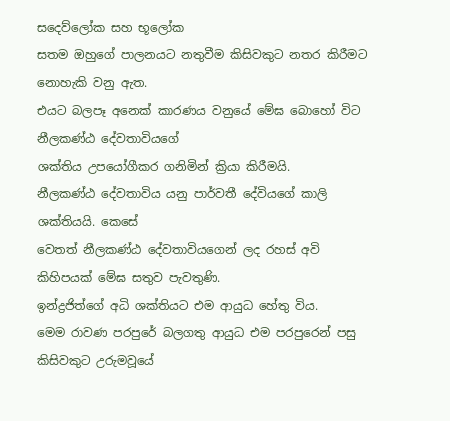සදෙව්ලෝක සහ භූලෝක
සතම ඔහුගේ පාලනයට නතුවීම කිසිවකුට නතර කිරීමට නොහැකි වනු ඇත.
එයට බලපෑ අනෙක් කාරණය වනුයේ මේඝ බොහෝ විට නීලකණ්ඨ දේවතාවියගේ
ශක්තිය උපයෝගීකර ගනිමින් ක්‍රියා කිරීමයි.
නීලකණ්ඨ දේවතාවිය යනු පාර්වතී දේවියගේ කාලි ශක්තියයි. කෙසේ
වෙතත් නීලකණ්ඨ දේවතාවියගෙන් ලද රහස් අවි කිහිපයක් මේඝ සතුව පැවතුණි.
ඉන්ද්‍රජිත්ගේ අධි ශක්තියට එම ආයුධ හේතු විය.
මෙම රාවණ පරපුරේ බලගතු ආයුධ එම පරපුරෙන් පසු කිසිවකුට උරුමවූයේ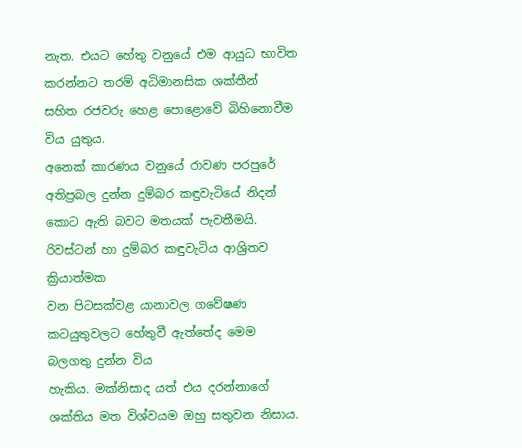නැත. එයට හේතු වනුයේ එම ආයුධ භාවිත කරන්නට තරම් අධිමානසික ශක්තීන්
සහිත රජවරු හෙළ පොළොවේ බිහිනොවීම විය යුතුය.
අනෙක් කාරණය වනුයේ රාවණ පරපුරේ අතිප්‍රබල දුන්න දුම්බර කඳුවැටියේ නිදන්
කොට ඇති බවට මතයක් පැවතීමයි. රිවස්ටන් හා දුම්බර කඳුවැටිය ආශ්‍රිතව ක්‍රියාත්මක
වන පිටසක්වළ යානාවල ගවේෂණ කටයුතුවලට හේතුවී ඇත්තේද මෙම බලගතු දුන්න විය
හැකිය. මක්නිසාද යත් එය දරන්නාගේ ශක්තිය මත විශ්වයම ඔහු සතුවන නිසාය.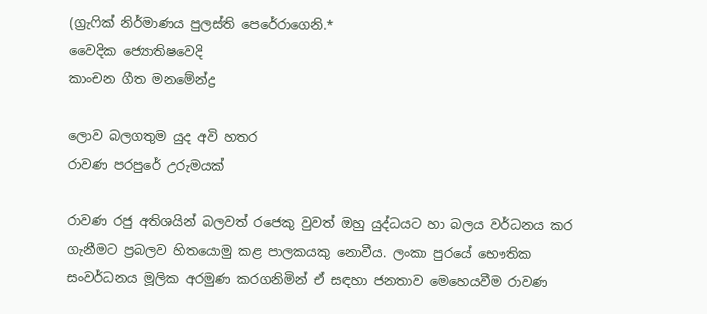(ග්‍රැෆික් නිර්මාණය පුලස්ති පෙරේරාගෙනි.*
වෛදික ජ්‍යොතිෂවෙදි
කාංචන ගීත මනමේන්ද්‍ර

ලොව බලගතුම යුද අවි හතර
රාවණ පරපුරේ උරුමයක්

රාවණ රජු අතිශයින් බලවත් රජෙකු වුවත් ඔහු යුද්ධයට හා බලය වර්ධනය කර
ගැනීමට ප්‍රබලව හිතයොමු කළ පාලකයකු නොවීය. ලංකා පුරයේ භෞතික
සංවර්ධනය මූලික අරමුණ කරගනිමින් ඒ සඳහා ජනතාව මෙහෙයවීම රාවණ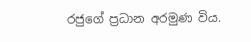රජුගේ ප්‍රධාන අරමුණ විය.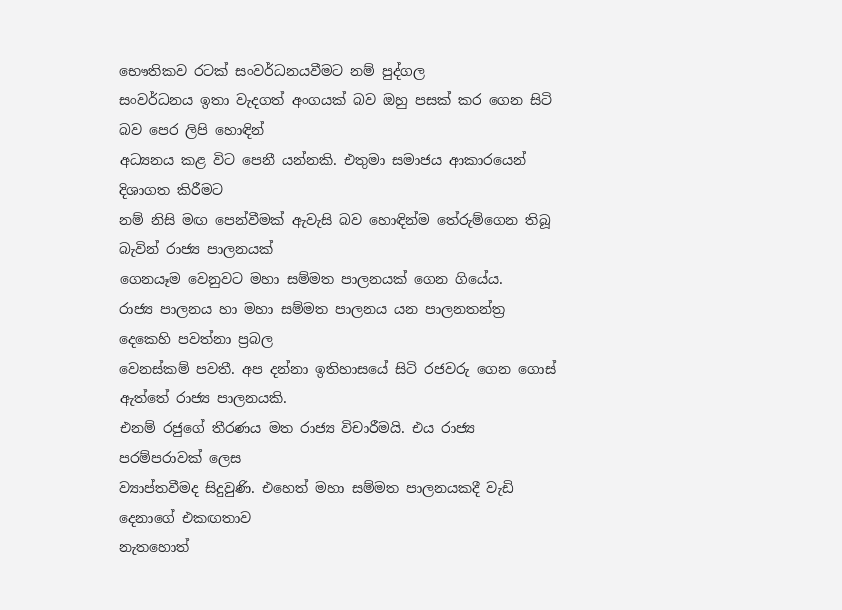භෞතිකව රටක් සංවර්ධනයවීමට නම් පුද්ගල
සංවර්ධනය ඉතා වැදගත් අංගයක් බව ඔහු පසක් කර ගෙන සිටි බව පෙර ලිපි හොඳින්
අධ්‍යනය කළ විට පෙනී යන්නකි. එතුමා සමාජය ආකාරයෙන් දිශාගත කිරීමට
නම් නිසි මඟ පෙන්වීමක් ඇවැසි බව හොඳින්ම තේරුම්ගෙන තිබූ බැවින් රාජ්‍ය පාලනයක්
ගෙනයෑම වෙනුවට මහා සම්මත පාලනයක් ගෙන ගියේය.
රාජ්‍ය පාලනය හා මහා සම්මත පාලනය යන පාලනතන්ත්‍ර දෙකෙහි පවත්නා ප්‍රබල
වෙනස්කම් පවතී. අප දන්නා ඉතිහාසයේ සිටි රජවරු ගෙන ගොස් ඇත්තේ රාජ්‍ය පාලනයකි.
එනම් රජුගේ තීරණය මත රාජ්‍ය විචාරීමයි. එය රාජ්‍ය පරම්පරාවක් ලෙස
ව්‍යාප්තවීමද සිදුවුණි. එහෙත් මහා සම්මත පාලනයකදී වැඩි දෙනාගේ එකඟතාව
නැතහොත්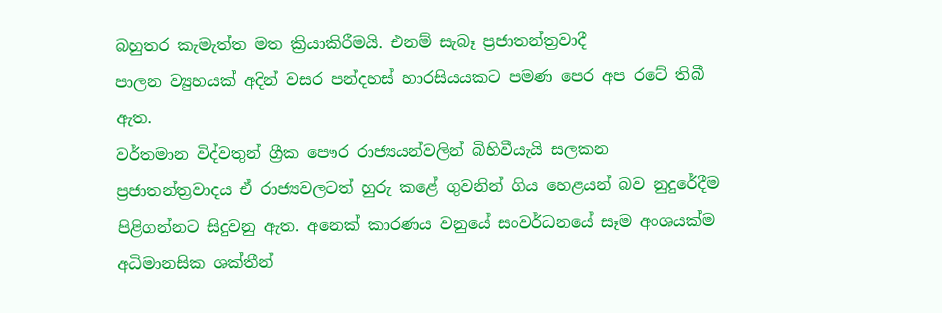බහුතර කැමැත්ත මත ක්‍රියාකිරීමයි. එනම් සැබෑ ප්‍රජාතන්ත්‍රවාදී
පාලන ව්‍යුහයක් අදින් වසර පන්දහස් හාරසියයකට පමණ පෙර අප රටේ තිබී
ඇත.
වර්තමාන විද්වතුන් ග්‍රීක පෞර රාජ්‍යයන්වලින් බිහිවීයැයි සලකන
ප්‍රජාතන්ත්‍රවාදය ඒ රාජ්‍යවලටත් හුරු කළේ ගුවනින් ගිය හෙළයන් බව නුදුරේදීම
පිළිගන්නට සිදුවනු ඇත. අනෙක් කාරණය වනුයේ සංවර්ධනයේ සෑම අංශයක්ම
අධිමානසික ශක්තීන්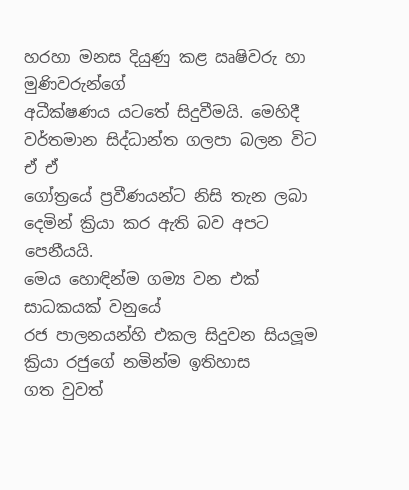හරහා මනස දියුණු කළ ඍෂිවරු හා මුණිවරුන්ගේ
අධීක්ෂණය යටතේ සිදුවීමයි. මෙහිදී වර්තමාන සිද්ධාන්ත ගලපා බලන විට ඒ ඒ
ගෝත්‍රයේ ප්‍රවීණයන්ට නිසි තැන ලබා දෙමින් ක්‍රියා කර ඇති බව අපට පෙනීයයි.
මෙය හොඳින්ම ගම්‍ය වන එක් සාධකයක් වනුයේ
රජ පාලනයන්හි එකල සිදුවන සියලූම ක්‍රියා රජුගේ නමින්ම ඉතිහාස
ගත වුවත්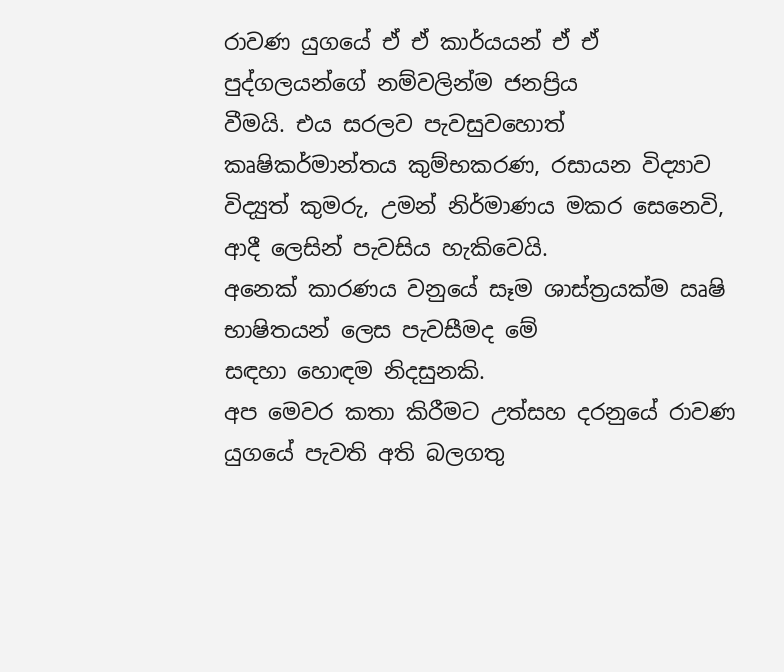රාවණ යුගයේ ඒ ඒ කාර්යයන් ඒ ඒ පුද්ගලයන්ගේ නම්වලින්ම ජනප්‍රිය
වීමයි. එය සරලව පැවසුවහොත් කෘෂිකර්මාන්තය කුම්භකරණ, රසායන විද්‍යාව
විද්‍යුත් කුමරු, උමන් නිර්මාණය මකර සෙනෙවි, ආදී ලෙසින් පැවසිය හැකිවෙයි.
අනෙක් කාරණය වනුයේ සෑම ශාස්ත්‍රයක්ම ඍෂි භාෂිතයන් ලෙස පැවසීමද මේ
සඳහා හොඳම නිදසුනකි.
අප මෙවර කතා කිරීමට උත්සහ දරනුයේ රාවණ යුගයේ පැවති අති බලගතු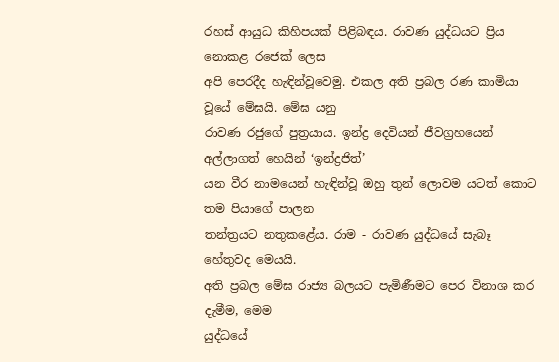රහස් ආයුධ කිහිපයක් පිළිබඳය. රාවණ යුද්ධයට ප්‍රිය නොකළ රජෙක් ලෙස
අපි පෙරදීද හැඳින්වූවෙමු. එකල අති ප්‍රබල රණ කාමියා වූයේ මේඝයි. මේඝ යනු
රාවණ රජුගේ පුත්‍රයාය. ඉන්ද්‍ර දෙවියන් ජීවග්‍රහයෙන් අල්ලාගත් හෙයින් ‘ඉන්ද්‍රජිත්’
යන වීර නාමයෙන් හැඳින්වූ ඔහු තුන් ලොවම යටත් කොට තම පියාගේ පාලන
තන්ත්‍රයට නතුකළේය. රාම - රාවණ යුද්ධයේ සැබෑ හේතුවද මෙයයි.
අති ප්‍රබල මේඝ රාජ්‍ය බලයට පැමිණීමට පෙර විනාශ කර දැමීම, මෙම
යුද්ධයේ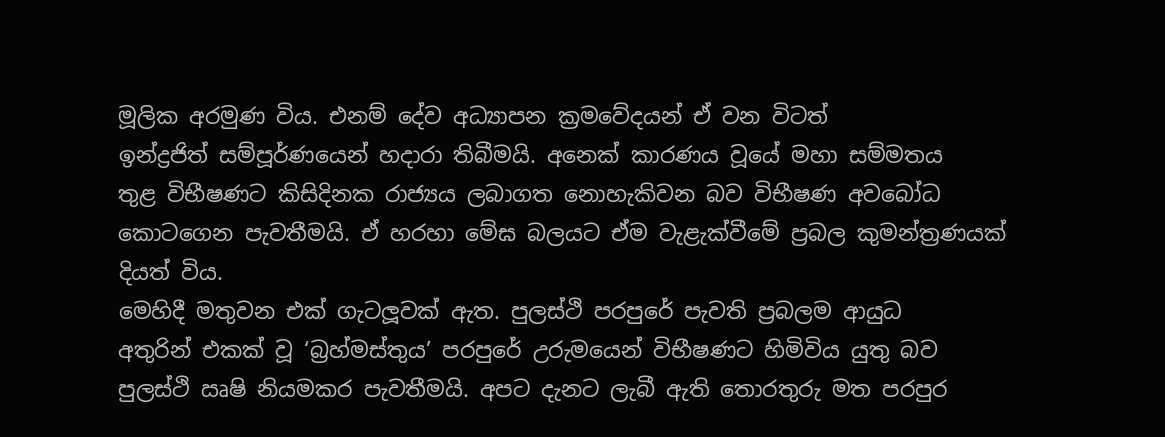මූලික අරමුණ විය. එනම් දේව අධ්‍යාපන ක්‍රමවේදයන් ඒ වන විටත්
ඉන්ද්‍රජිත් සම්පූර්ණයෙන් හදාරා තිබීමයි. අනෙක් කාරණය වූයේ මහා සම්මතය
තුළ විභීෂණට කිසිදිනක රාජ්‍යය ලබාගත නොහැකිවන බව විභීෂණ අවබෝධ
කොටගෙන පැවතීමයි. ඒ හරහා මේඝ බලයට ඒම වැළැක්වීමේ ප්‍රබල කුමන්ත්‍රණයක්
දියත් විය.
මෙහිදී මතුවන එක් ගැටලූවක් ඇත. පුලස්ථි පරපුරේ පැවති ප්‍රබලම ආයුධ
අතුරින් එකක් වූ ‘බ්‍රහ්මස්තුය’ පරපුරේ උරුමයෙන් විභීෂණට හිමිවිය යුතු බව
පුලස්ථි ඍෂි නියමකර පැවතීමයි. අපට දැනට ලැබී ඇති තොරතුරු මත පරපුර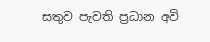සතුව පැවති ප්‍රධාන අවි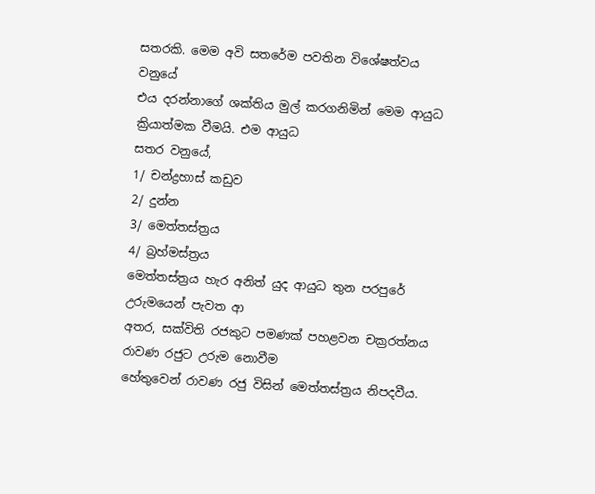සතරකි. මෙම අවි සතරේම පවතින විශේෂත්වය වනුයේ
එය දරන්නාගේ ශක්තිය මුල් කරගනිමින් මෙම ආයුධ ක්‍රියාත්මක වීමයි. එම ආයුධ
සතර වනුයේ,
1/ චන්ද්‍රහාස් කඩුව
2/ දුන්න
3/ මෙත්තස්ත්‍රය
4/ බ්‍රහ්මස්ත්‍රය
මෙත්තස්ත්‍රය හැර අනිත් යුද ආයුධ තුන පරපුරේ උරුමයෙන් පැවත ආ
අතර, සක්විති රජකුට පමණක් පහළවන චක්‍රරත්නය රාවණ රජුට උරුම නොවීම
හේතුවෙන් රාවණ රජු විසින් මෙත්තස්ත්‍රය නිපදවීය.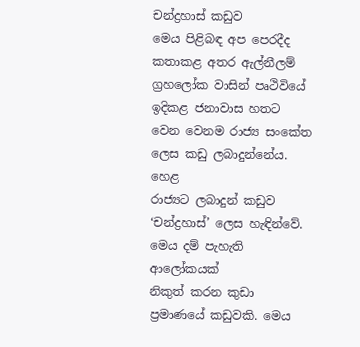චන්ද්‍රහාස් කඩුව
මෙය පිළිබඳ අප පෙරදීද කතාකළ අතර ඇල්නීලම් ග්‍රහලෝක වාසින් පෘථිවියේ
ඉදිකළ ජනාවාස හතට වෙන වෙනම රාජ්‍ය සංකේත ලෙස කඩු ලබාදුන්නේය. හෙළ
රාජ්‍යට ලබාදුන් කඩුව ‘චන්ද්‍රහාස්’ ලෙස හැඳින්වේ. මෙය දම් පැහැති ආලෝකයක්
නිකුත් කරන කුඩා ප්‍රමාණයේ කඩුවකි. මෙය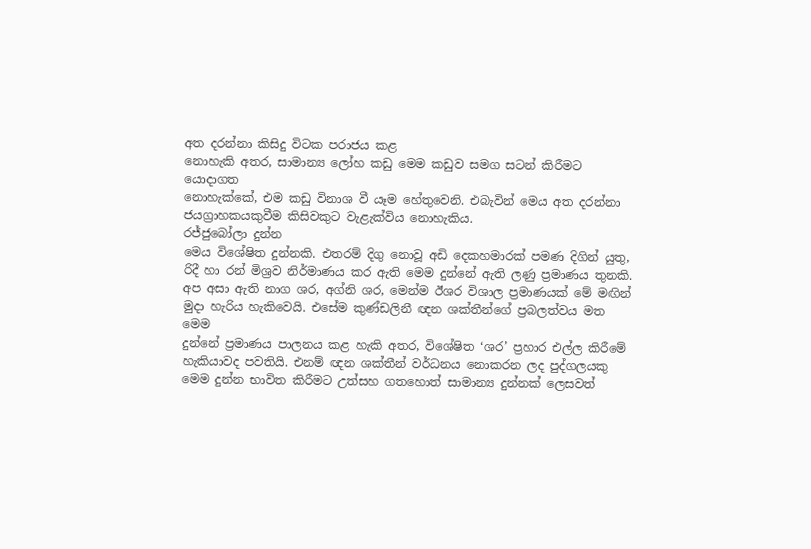අත දරන්නා කිසිදු විටක පරාජය කළ
නොහැකි අතර, සාමාන්‍ය ලෝහ කඩු මෙම කඩුව සමග සටන් කිරීමට යොදාගත
නොහැක්කේ, එම කඩු විනාශ වී යෑම හේතුවෙනි. එබැවින් මෙය අත දරන්නා
ජයග්‍රාහකයකුවීම කිසිවකුට වැළැක්විය නොහැකිය.
රජ්ජුබෝලා දුන්න
මෙය විශේෂිත දුන්නකි. එතරම් දිගු නොවූ අඩි දෙකහමාරක් පමණ දිගින් යුතු,
රිදී හා රන් මිශ්‍රව නිර්මාණය කර ඇති මෙම දුන්නේ ඇති ලණු ප්‍රමාණය තුනකි.
අප අසා ඇති නාග ශර, අග්නි ශර, මෙන්ම ඊශර විශාල ප්‍රමාණයක් මේ මඟින්
මුදා හැරිය හැකිවෙයි. එසේම කුණ්ඩලිනී ඥන ශක්තීන්ගේ ප්‍රබලත්වය මත මෙම
දුන්නේ ප්‍රමාණය පාලනය කළ හැකි අතර, විශේෂිත ‘ශර’ ප්‍රහාර එල්ල කිරීමේ
හැකියාවද පවතියි. එනම් ඥන ශක්තීන් වර්ධනය නොකරන ලද පුද්ගලයකු
මෙම දුන්න භාවිත කිරීමට උත්සහ ගතහොත් සාමාන්‍ය දුන්නක් ලෙසවත්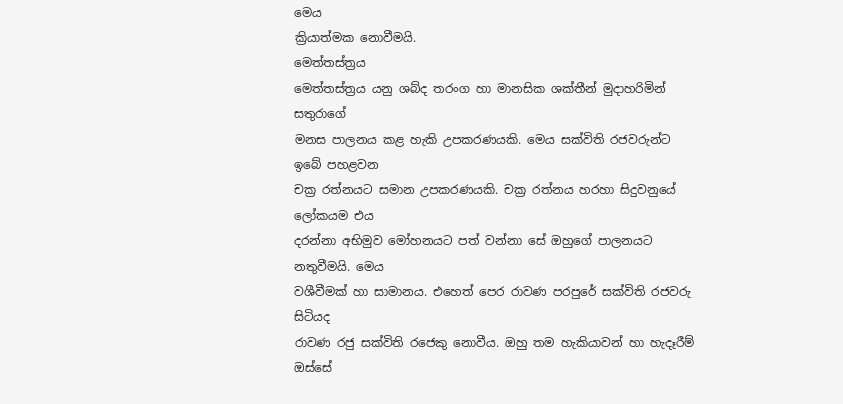මෙය
ක්‍රියාත්මක නොවීමයි.
මෙත්තස්ත්‍රය
මෙත්තස්ත්‍රය යනු ශබ්ද තරංග හා මානසික ශක්තීන් මුදාහරිමින් සතුරාගේ
මනස පාලනය කළ හැකි උපකරණයකි. මෙය සක්විති රජවරුන්ට ඉබේ පහළවන
චක්‍ර රත්නයට සමාන උපකරණයකි. චක්‍ර රත්නය හරහා සිදුවනුයේ ලෝකයම එය
දරන්නා අභිමුව මෝහනයට පත් වන්නා සේ ඔහුගේ පාලනයට නතුවීමයි. මෙය
වශීවීමක් හා සාමානය. එහෙත් පෙර රාවණ පරපුරේ සක්විති රජවරු සිටියද
රාවණ රජු සක්විති රජෙකු නොවීය. ඔහු තම හැකියාවන් හා හැදෑරීම් ඔස්සේ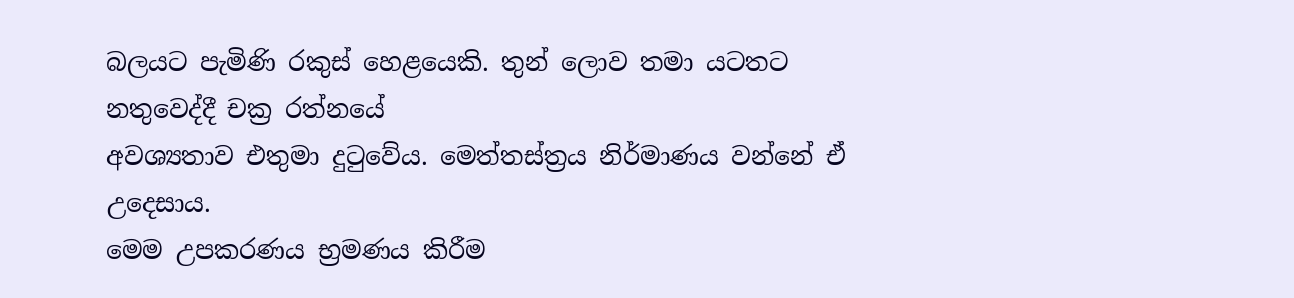බලයට පැමිණි රකුස් හෙළයෙකි. තුන් ලොව තමා යටතට නතුවෙද්දී චක්‍ර රත්නයේ
අවශ්‍යතාව එතුමා දුටුවේය. මෙත්තස්ත්‍රය නිර්මාණය වන්නේ ඒ උදෙසාය.
මෙම උපකරණය භ්‍රමණය කිරීම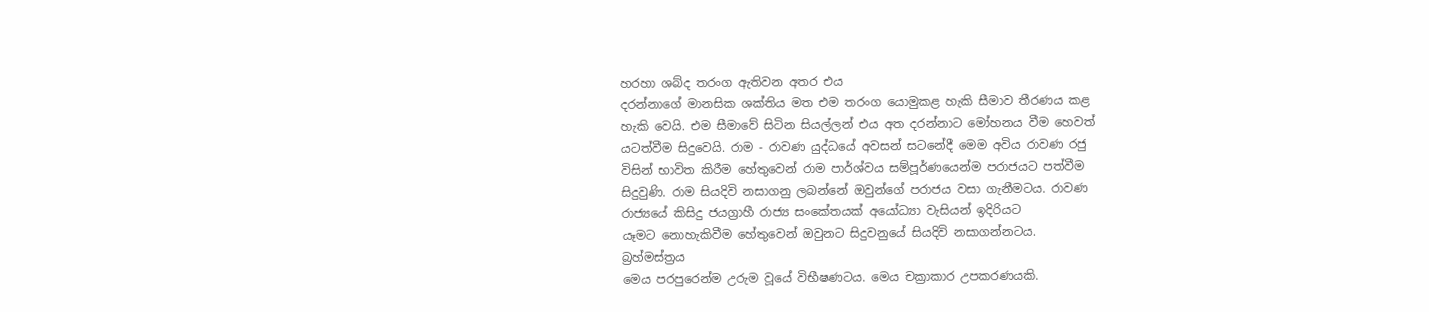හරහා ශබ්ද තරංග ඇතිවන අතර එය
දරන්නාගේ මානසික ශක්තිය මත එම තරංග යොමුකළ හැකි සීමාව තීරණය කළ
හැකි වෙයි. එම සීමාවේ සිටින සියල්ලන් එය අත දරන්නාට මෝහනය වීම හෙවත්
යටත්වීම සිදුවෙයි. රාම - රාවණ යුද්ධයේ අවසන් සටනේදී මෙම අවිය රාවණ රජු
විසින් භාවිත කිරීම හේතුවෙන් රාම පාර්ශ්වය සම්පූර්ණයෙන්ම පරාජයට පත්වීම
සිදුවුණි. රාම සියදිවි නසාගනු ලබන්නේ ඔවුන්ගේ පරාජය වසා ගැනීමටය. රාවණ
රාජ්‍යයේ කිසිදු ජයග්‍රාහී රාජ්‍ය සංකේතයක් අයෝධ්‍යා වැසියන් ඉදිරියට
යෑමට නොහැකිවීම හේතුවෙන් ඔවුනට සිදුවනුයේ සියදිවි නසාගන්නටය.
බ්‍රහ්මස්ත්‍රය
මෙය පරපුරෙන්ම උරුම වූයේ විභීෂණටය. මෙය චක්‍රාකාර උපකරණයකි.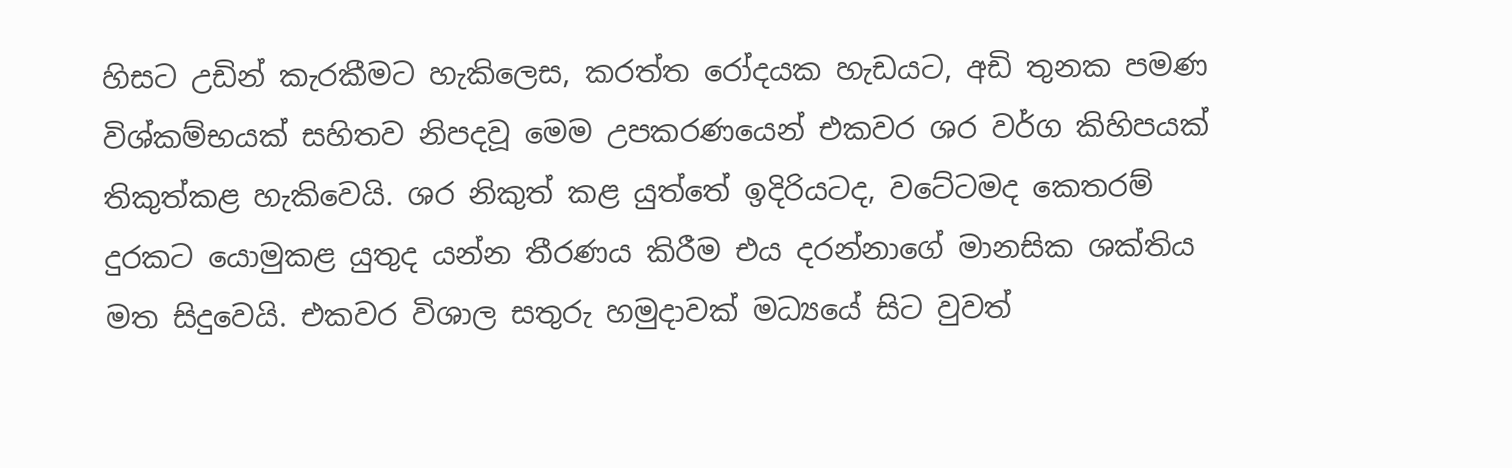හිසට උඩින් කැරකීමට හැකිලෙස, කරත්ත රෝදයක හැඩයට, අඩි තුනක පමණ
විශ්කම්භයක් සහිතව නිපදවූ මෙම උපකරණයෙන් එකවර ශර වර්ග කිහිපයක්
තිකුත්කළ හැකිවෙයි. ශර නිකුත් කළ යුත්තේ ඉදිරියටද, වටේටමද කෙතරම්
දුරකට යොමුකළ යුතුද යන්න තීරණය කිරීම එය දරන්නාගේ මානසික ශක්තිය
මත සිදුවෙයි. එකවර විශාල සතුරු හමුදාවක් මධ්‍යයේ සිට වුවත්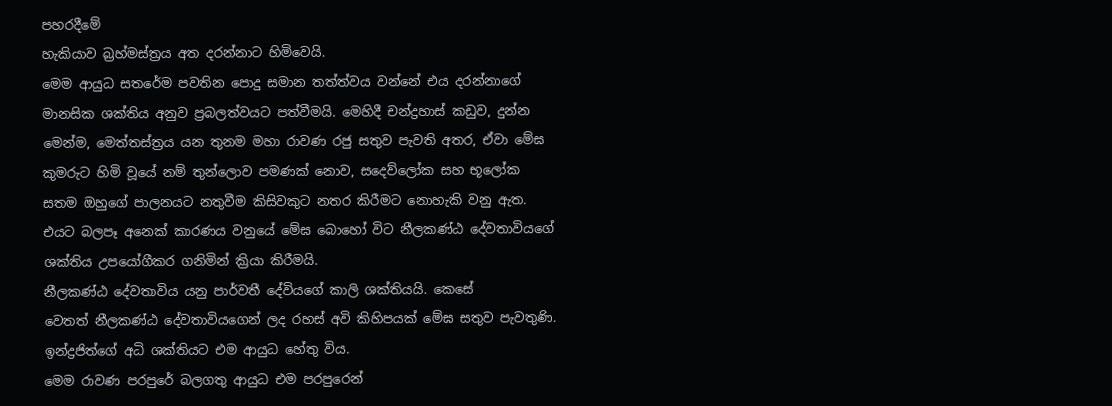පහරදීමේ
හැකියාව බ්‍රහ්මස්ත්‍රය අත දරන්නාට හිමිවෙයි.
මෙම ආයුධ සතරේම පවතින පොදු සමාන තත්ත්වය වන්නේ එය දරන්නාගේ
මානසික ශක්තිය අනුව ප්‍රබලත්වයට පත්වීමයි. මෙහිදී චන්ද්‍රහාස් කඩුව, දුන්න
මෙන්ම, මෙත්තස්ත්‍රය යන තුනම මහා රාවණ රජු සතුව පැවති අතර, ඒවා මේඝ
කුමරුට හිමි වූයේ නම් තුන්ලොව පමණක් නොව, සදෙව්ලෝක සහ භූලෝක
සතම ඔහුගේ පාලනයට නතුවීම කිසිවකුට නතර කිරීමට නොහැකි වනු ඇත.
එයට බලපෑ අනෙක් කාරණය වනුයේ මේඝ බොහෝ විට නීලකණ්ඨ දේවතාවියගේ
ශක්තිය උපයෝගීකර ගනිමින් ක්‍රියා කිරීමයි.
නීලකණ්ඨ දේවතාවිය යනු පාර්වතී දේවියගේ කාලි ශක්තියයි. කෙසේ
වෙතත් නීලකණ්ඨ දේවතාවියගෙන් ලද රහස් අවි කිහිපයක් මේඝ සතුව පැවතුණි.
ඉන්ද්‍රජිත්ගේ අධි ශක්තියට එම ආයුධ හේතු විය.
මෙම රාවණ පරපුරේ බලගතු ආයුධ එම පරපුරෙන්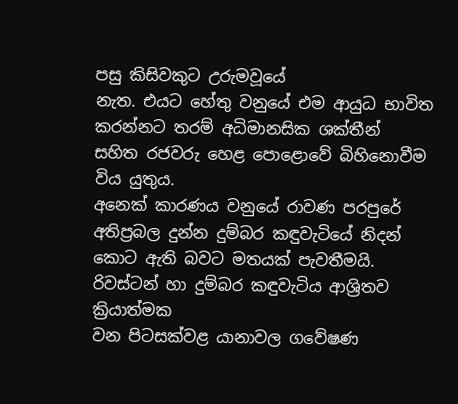පසු කිසිවකුට උරුමවූයේ
නැත. එයට හේතු වනුයේ එම ආයුධ භාවිත කරන්නට තරම් අධිමානසික ශක්තීන්
සහිත රජවරු හෙළ පොළොවේ බිහිනොවීම විය යුතුය.
අනෙක් කාරණය වනුයේ රාවණ පරපුරේ අතිප්‍රබල දුන්න දුම්බර කඳුවැටියේ නිදන්
කොට ඇති බවට මතයක් පැවතීමයි. රිවස්ටන් හා දුම්බර කඳුවැටිය ආශ්‍රිතව ක්‍රියාත්මක
වන පිටසක්වළ යානාවල ගවේෂණ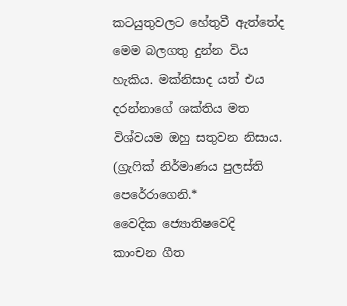කටයුතුවලට හේතුවී ඇත්තේද මෙම බලගතු දුන්න විය
හැකිය. මක්නිසාද යත් එය දරන්නාගේ ශක්තිය මත විශ්වයම ඔහු සතුවන නිසාය.
(ග්‍රැෆික් නිර්මාණය පුලස්ති පෙරේරාගෙනි.*
වෛදික ජ්‍යොතිෂවෙදි
කාංචන ගීත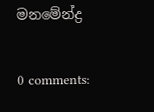මනමේන්ද්‍ර

0 comments: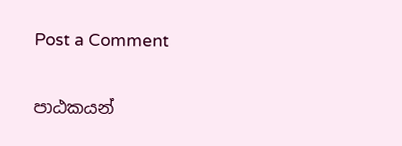Post a Comment

පාඨකයන්